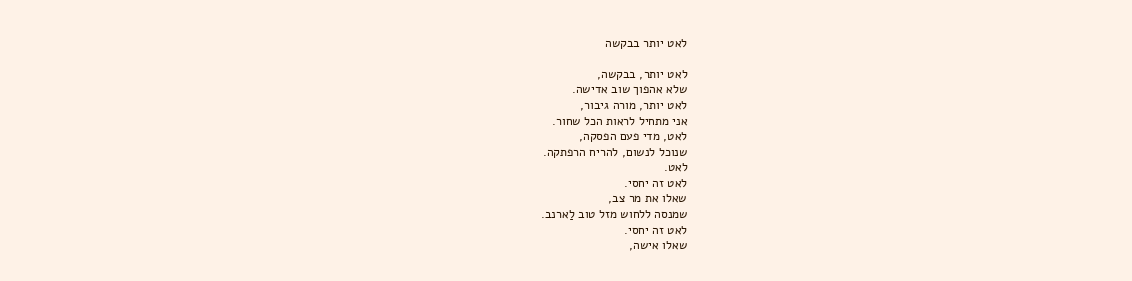לאט יותר בבקשה

לאט יותר, בבקשה,
שלא אהפוך שוב אדישה.
לאט יותר, מורה גיבור,
אני מתחיל לראות הכל שחור.
לאט, מדי פעם הפסקה,
שנוכל לנשום, להריח הרפתקה.
לאט.
לאט זה יחסי.
שאלו את מר צב,
שמנסה ללחוש מזל טוב לַארנב.
לאט זה יחסי.
שאלו אישה,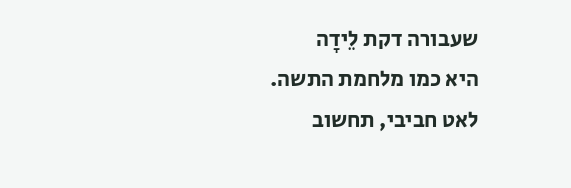שעבורה דקת לֵידָה
היא כמו מלחמת התשה.
לאט חביבי, תחשוב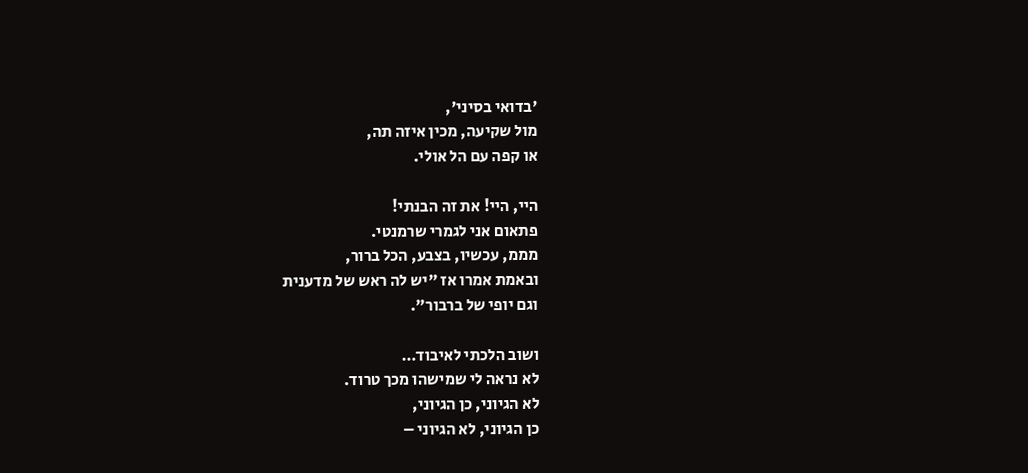'בדואי בסיני',
מול שקיעה, מכין איזה תה,
או קפה עם הל אולי.

היי, היי! את זה הבנתי!
פתאום אני לגמרי שרמנטי.
מממ, עכשיו, בצבע, הכל ברור,
ובאמת אמרו אז "יש לה ראש של מדענית
וגם יופי של ברבור".

ושוב הלכתי לאיבוד…
לא נראה לי שמישהו מכך טרוד.
לא הגיוני, כן הגיוני,
כן הגיוני, לא הגיוני –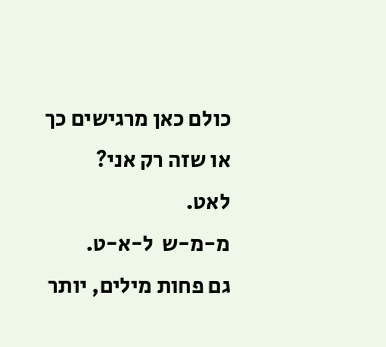כולם כאן מרגישים כך
או שזה רק אני?
לאט.
מ-מ-ש  ל-א-ט.
גם פחות מילים, יותר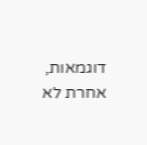דוגמאות,
אחרת לא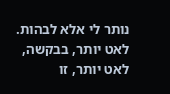נותר לי אלא לבהות.
לאט יותר, בבקשה,
לאט יותר, זו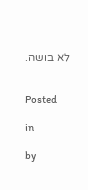לא בושה.


Posted

in

by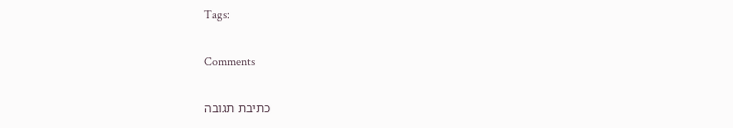Tags:

Comments

כתיבת תגובה